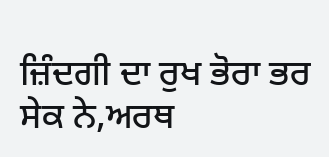ਜ਼ਿੰਦਗੀ ਦਾ ਰੁਖ ਭੋਰਾ ਭਰ ਸੇਕ ਨੇ,ਅਰਥ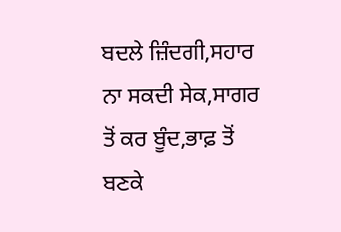ਬਦਲੇ ਜ਼ਿੰਦਗੀ,ਸਹਾਰ ਨਾ ਸਕਦੀ ਸੇਕ,ਸਾਗਰ ਤੋਂ ਕਰ ਬੂੰਦ,ਭਾਫ਼ ਤੋਂ ਬਣਕੇ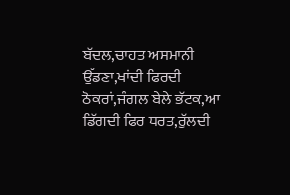ਬੱਦਲ,ਚਾਹਤ ਅਸਮਾਨੀ ਉੱਡਣਾ,ਖਾਂਦੀ ਫਿਰਦੀ ਠੋਕਰਾਂ,ਜੰਗਲ ਬੇਲੇ ਭੱਟਕ,ਆ ਡਿੱਗਦੀ ਫਿਰ ਧਰਤ,ਰੁੱਲਦੀ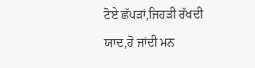ਟੋਏ ਛੱਪੜਾਂ,ਜਿਹੜੀ ਰੱਖਦੀ ਯਾਦ,ਹੋ ਜਾਂਦੀ ਮਨ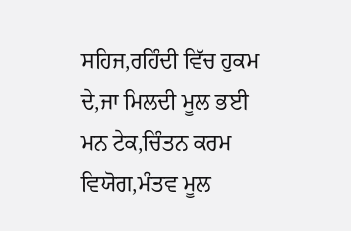ਸਹਿਜ,ਰਹਿੰਦੀ ਵਿੱਚ ਹੁਕਮ ਦੇ,ਜਾ ਮਿਲਦੀ ਮੂਲ ਭਈ ਮਨ ਟੇਕ,ਚਿੰਤਨ ਕਰਮ ਵਿਯੋਗ,ਮੰਤਵ ਮੂਲ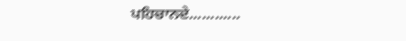ਪਹਿਚਾਨਦੇ............